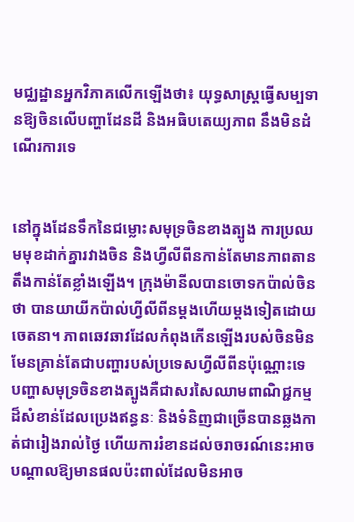មជ្ឈដ្ឋានអ្នកវិភាគលើកឡើងថា៖ យុទ្ធសាស្ត្រធ្វើសម្បទានឱ្យចិនលើបញ្ហាដែនដី និងអធិបតេយ្យភាព នឹងមិនដំណើរការទេ


នៅក្នុងដែនទឹកនៃជម្លោះសមុទ្រចិនខាងត្បូង ការប្រឈមមុខដាក់គ្នារវាងចិន និងហ្វីលីពីនកាន់តែមានភាពតានតឹងកាន់តែខ្លាំងឡើង។ ក្រុងម៉ានីលបានចោទកប៉ាល់ចិនថា បានយាយីកប៉ាល់ហ្វីលីពីនម្ដងហើយម្ដងទៀតដោយចេតនា។ ភាពឆេវឆាវដែលកំពុងកើនឡើងរបស់ចិនមិនមែនគ្រាន់តែជាបញ្ហារបស់ប្រទេសហ្វីលីពីនប៉ុណ្ណោះទេ បញ្ហាសមុទ្រចិនខាងត្បូងគឺជាសរសៃឈាមពាណិជ្ជកម្មដ៏សំខាន់ដែលប្រេងឥន្ធនៈ និងទំនិញជាច្រើនបានឆ្លងកាត់ជារៀងរាល់ថ្ងៃ ហើយការរំខានដល់ចរាចរណ៍នេះអាចបណ្តាលឱ្យមានផលប៉ះពាល់ដែលមិនអាច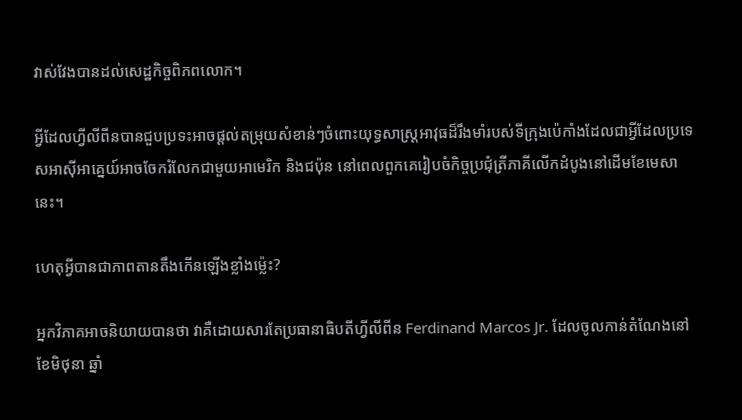វាស់វែងបានដល់សេដ្ឋកិច្ចពិភពលោក។

អ្វីដែលហ្វីលីពីនបានជួបប្រទះអាចផ្តល់តម្រុយសំខាន់ៗចំពោះយុទ្ធសាស្ត្រអាវុធដ៏រឹងមាំរបស់ទីក្រុងប៉េកាំងដែលជាអ្វីដែលប្រទេសអាស៊ីអាគ្នេយ៍អាចចែករំលែកជាមួយអាមេរិក និងជប៉ុន នៅពេលពួកគេរៀបចំកិច្ចប្រជុំត្រីភាគីលើកដំបូងនៅដើមខែមេសានេះ។

ហេតុអ្វីបានជាភាពតានតឹងកើនឡើងខ្លាំងម្ល៉េះ?

អ្នកវិភាគអាចនិយាយបានថា វាគឺដោយសារតែប្រធានាធិបតីហ្វីលីពីន Ferdinand Marcos Jr. ដែលចូលកាន់តំណែងនៅខែមិថុនា ឆ្នាំ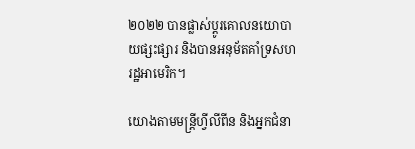២០២២ បានផ្លាស់ប្តូរគោលនយោបាយផ្សះផ្សារ និងបានអនុម័តគាំទ្រសហរដ្ឋអាមេរិក។

យោងតាមមន្ត្រីហ្វីលីពីន និងអ្នកជំនា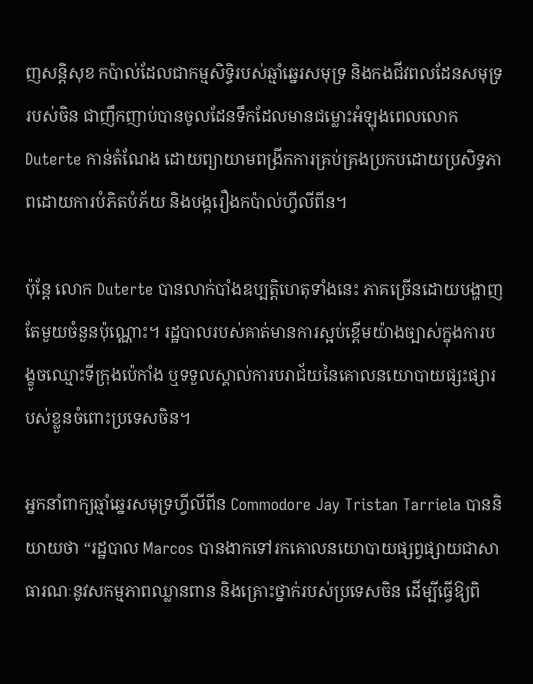ញសន្តិសុខ កប៉ាល់ដែលជាកម្មសិទ្ធិរបស់ឆ្មាំឆ្នេរសមុទ្រ និងកងជីវពលដែនសមុទ្ររបស់ចិន ជាញឹកញាប់បានចូលដែនទឹកដែលមានជម្លោះអំឡុងពេលលោក Duterte កាន់តំណែង ដោយព្យាយាមពង្រីកការគ្រប់គ្រងប្រកបដោយប្រសិទ្ធភាពដោយការបំភិតបំភ័យ និងបង្ករឿងកប៉ាល់ហ្វីលីពីន។

ប៉ុន្តែ លោក Duterte បានលាក់បាំងឧប្បត្តិហេតុទាំងនេះ ភាគច្រើនដោយបង្ហាញតែមួយចំនួនប៉ុណ្ណោះ។ រដ្ឋបាលរបស់គាត់មានការស្អប់ខ្ពើមយ៉ាងច្បាស់ក្នុងការបង្ខូចឈ្មោះទីក្រុងប៉េកាំង ឬទទួលស្គាល់ការបរាជ័យនៃគោលនយោបាយផ្សះផ្សារបស់ខ្លួនចំពោះប្រទេសចិន។

អ្នកនាំពាក្យឆ្មាំឆ្នេរសមុទ្រហ្វីលីពីន Commodore Jay Tristan Tarriela បាននិយាយថា “រដ្ឋបាល Marcos បានងាកទៅរកគោលនយោបាយផ្សព្វផ្សាយជាសាធារណៈនូវសកម្មភាពឈ្លានពាន និងគ្រោះថ្នាក់របស់ប្រទេសចិន ដើម្បីធ្វើឱ្យពិ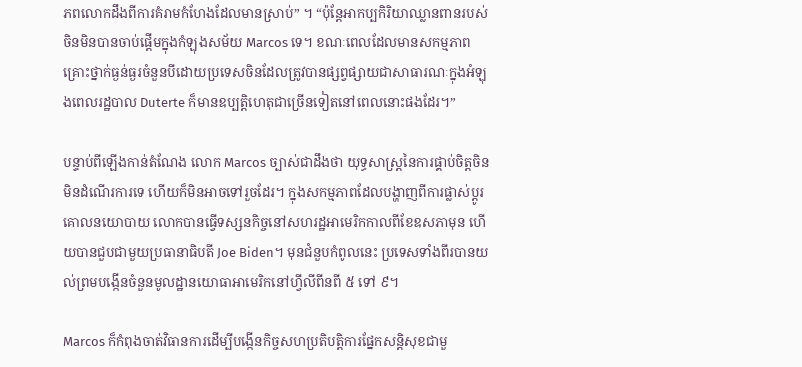ភពលោកដឹងពីការគំរាមកំហែងដែលមានស្រាប់” ។ “ប៉ុន្តែអាកប្បកិរិយាឈ្លានពានរបស់ចិនមិនបានចាប់ផ្តើមក្នុងកំឡុងសម័យ Marcos ទេ។ ខណៈពេលដែលមានសកម្មភាពគ្រោះថ្នាក់ធ្ងន់ធ្ងរចំនួនបីដោយប្រទេសចិនដែលត្រូវបានផ្សព្វផ្សាយជាសាធារណៈក្នុងអំឡុងពេលរដ្ឋបាល Duterte ក៏មានឧប្បត្តិហេតុជាច្រើនទៀតនៅពេលនោះផងដែរ។”

បន្ទាប់ពីឡើងកាន់តំណែង លោក Marcos ច្បាស់ជាដឹងថា យុទ្ធសាស្ត្រនៃការផ្គាប់ចិត្តចិន មិនដំណើរការទេ ហើយក៏មិនអាចទៅរួចដែរ។ ក្នុងសកម្មភាពដែលបង្ហាញពីការផ្លាស់ប្តូរគោលនយោបាយ លោកបានធ្វើទស្សនកិច្ចនៅសហរដ្ឋអាមេរិកកាលពីខែឧសភាមុន ហើយបានជួបជាមួយប្រធានាធិបតី Joe Biden។ មុនជំនួបកំពូលនេះ ប្រទេសទាំងពីរបានយល់ព្រមបង្កើនចំនួនមូលដ្ឋានយោធាអាមេរិកនៅហ្វីលីពីនពី ៥ ទៅ ៩។

Marcos ក៏កំពុងចាត់វិធានការដើម្បីបង្កើនកិច្ចសហប្រតិបត្តិការផ្នែកសន្តិសុខជាមួ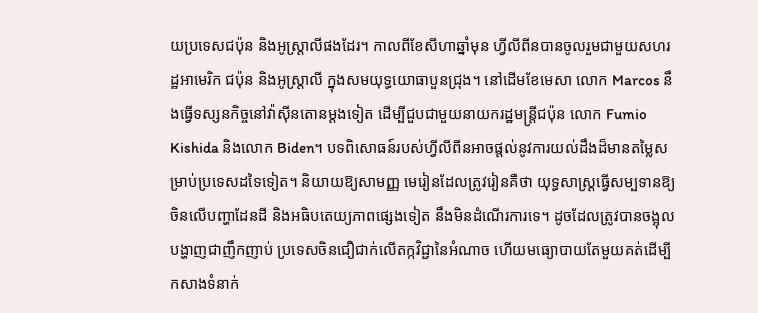យប្រទេសជប៉ុន និងអូស្ត្រាលីផងដែរ។ កាលពីខែសីហាឆ្នាំមុន ហ្វីលីពីនបានចូលរួមជាមួយសហរដ្ឋអាមេរិក ជប៉ុន និងអូស្ត្រាលី ក្នុងសមយុទ្ធយោធាបួនជ្រុង។ នៅដើមខែមេសា លោក Marcos នឹងធ្វើទស្សនកិច្ចនៅវ៉ាស៊ីនតោនម្តងទៀត ដើម្បីជួបជាមួយនាយករដ្ឋមន្ត្រីជប៉ុន លោក Fumio Kishida និងលោក Biden។ បទពិសោធន៍របស់ហ្វីលីពីនអាចផ្តល់នូវការយល់ដឹងដ៏មានតម្លៃសម្រាប់ប្រទេសដទៃទៀត។ និយាយឱ្យសាមញ្ញ មេរៀនដែលត្រូវរៀនគឺថា យុទ្ធសាស្ត្រធ្វើសម្បទានឱ្យចិនលើបញ្ហាដែនដី និងអធិបតេយ្យភាពផ្សេងទៀត នឹងមិនដំណើរការទេ។ ដូចដែលត្រូវបានចង្អុលបង្ហាញជាញឹកញាប់ ប្រទេសចិនជឿជាក់លើតក្កវិជ្ជានៃអំណាច ហើយមធ្យោបាយតែមួយគត់ដើម្បីកសាងទំនាក់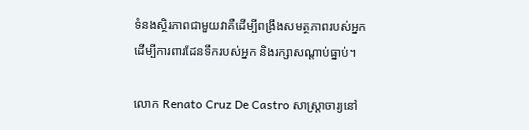ទំនងស្ថិរភាពជាមួយវាគឺដើម្បីពង្រឹងសមត្ថភាពរបស់អ្នកដើម្បីការពារដែនទឹករបស់អ្នក និងរក្សាសណ្តាប់ធ្នាប់។

លោក Renato Cruz De Castro សាស្ត្រាចារ្យនៅ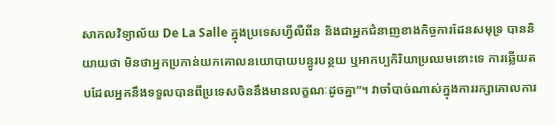សាកលវិទ្យាល័យ De La Salle ក្នុងប្រទេសហ្វីលីពីន និងជាអ្នកជំនាញខាងកិច្ចការដែនសមុទ្រ បាននិយាយថា មិនថាអ្នកប្រកាន់យកគោលនយោបាយបន្ធូរបន្ថយ ឬអាកប្បកិរិយាប្រឈមនោះទេ ការឆ្លើយតបដែលអ្នកនឹងទទួលបានពីប្រទេសចិននឹងមានលក្ខណៈដូចគ្នា”។ វាចាំបាច់ណាស់ក្នុងការរក្សាគោលការ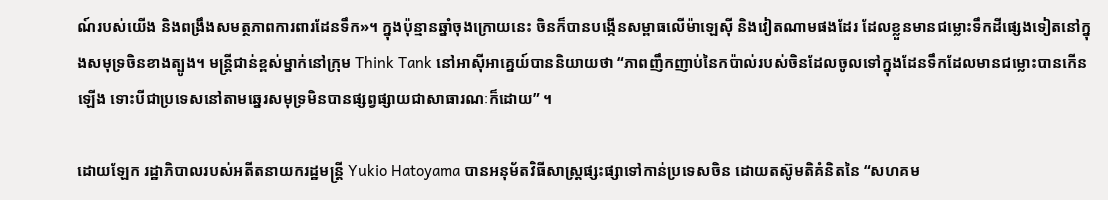ណ៍របស់យើង និងពង្រឹងសមត្ថភាពការពារដែនទឹក»។ ក្នុងប៉ុន្មានឆ្នាំចុងក្រោយនេះ ចិនក៏បានបង្កើនសម្ពាធលើម៉ាឡេស៊ី និងវៀតណាមផងដែរ ដែលខ្លួនមានជម្លោះទឹកដីផ្សេងទៀតនៅក្នុងសមុទ្រចិនខាងត្បូង។ មន្ត្រីជាន់ខ្ពស់ម្នាក់នៅក្រុម Think Tank នៅអាស៊ីអាគ្នេយ៍បាននិយាយថា “ភាពញឹកញាប់នៃកប៉ាល់របស់ចិនដែលចូលទៅក្នុងដែនទឹកដែលមានជម្លោះបានកើនឡើង ទោះបីជាប្រទេសនៅតាមឆ្នេរសមុទ្រមិនបានផ្សព្វផ្សាយជាសាធារណៈក៏ដោយ” ។

ដោយឡែក រដ្ឋាភិបាលរបស់អតីតនាយករដ្ឋមន្ត្រី Yukio Hatoyama បានអនុម័តវិធីសាស្រ្តផ្សះផ្សាទៅកាន់ប្រទេសចិន ដោយតស៊ូមតិគំនិតនៃ “សហគម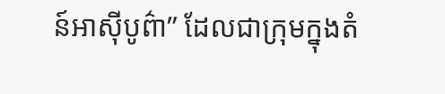ន៍អាស៊ីបូព៌ា” ដែលជាក្រុមក្នុងតំ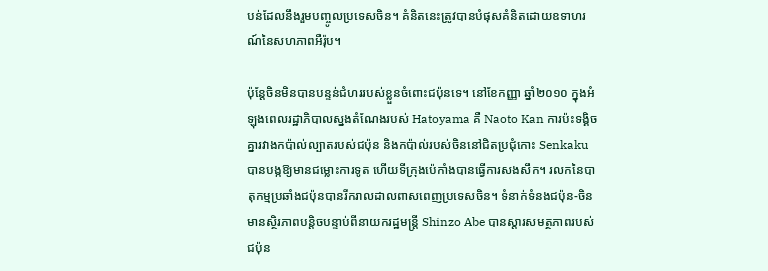បន់ដែលនឹងរួមបញ្ចូលប្រទេសចិន។ គំនិតនេះត្រូវបានបំផុសគំនិតដោយឧទាហរណ៍នៃសហភាពអឺរ៉ុប។

ប៉ុន្តែចិនមិនបានបន្ទន់ជំហររបស់ខ្លួនចំពោះជប៉ុនទេ។ នៅខែកញ្ញា ឆ្នាំ២០១០ ក្នុងអំឡុងពេលរដ្ឋាភិបាលស្នងតំណែងរបស់ Hatoyama គឺ Naoto Kan ការប៉ះទង្គិចគ្នារវាងកប៉ាល់ល្បាតរបស់ជប៉ុន និងកប៉ាល់របស់ចិននៅជិតប្រជុំកោះ Senkaku បានបង្កឱ្យមានជម្លោះការទូត ហើយទីក្រុងប៉េកាំងបានធ្វើការសងសឹក។ រលកនៃបាតុកម្មប្រឆាំងជប៉ុនបានរីករាលដាលពាសពេញប្រទេសចិន។ ទំនាក់ទំនងជប៉ុន-ចិនមានស្ថិរភាពបន្តិចបន្ទាប់ពីនាយករដ្ឋមន្ត្រី Shinzo Abe បានស្តារសមត្ថភាពរបស់ជប៉ុន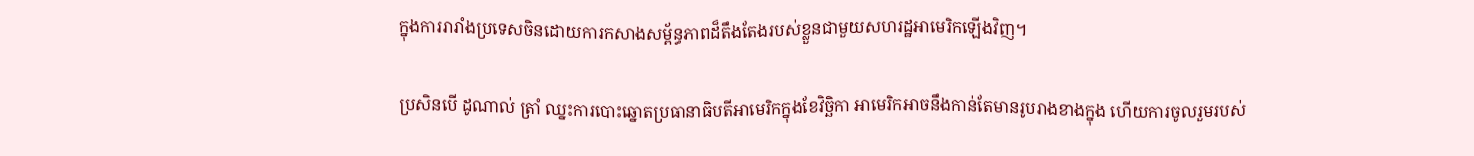ក្នុងការរារាំងប្រទេសចិនដោយការកសាងសម្ព័ន្ធភាពដ៏តឹងតែងរបស់ខ្លួនជាមួយសហរដ្ឋអាមេរិកឡើងវិញ។

ប្រសិនបើ ដូណាល់ ត្រាំ ឈ្នះការបោះឆ្នោតប្រធានាធិបតីអាមេរិកក្នុងខែវិច្ឆិកា អាមេរិកអាចនឹងកាន់តែមានរូបរាងខាងក្នុង ហើយការចូលរួមរបស់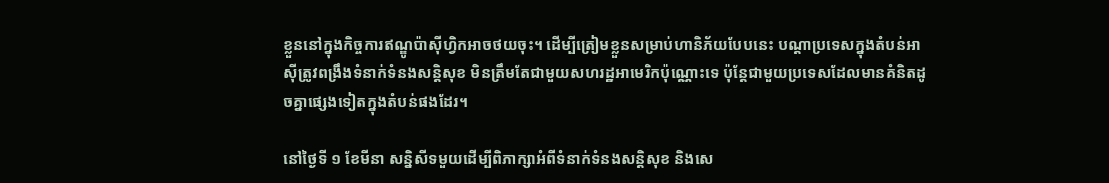ខ្លួននៅក្នុងកិច្ចការឥណ្ឌូប៉ាស៊ីហ្វិកអាចថយចុះ។ ដើម្បីត្រៀមខ្លួនសម្រាប់ហានិភ័យបែបនេះ បណ្តាប្រទេសក្នុងតំបន់អាស៊ីត្រូវពង្រឹងទំនាក់ទំនងសន្តិសុខ មិនត្រឹមតែជាមួយសហរដ្ឋអាមេរិកប៉ុណ្ណោះទេ ប៉ុន្តែជាមួយប្រទេសដែលមានគំនិតដូចគ្នាផ្សេងទៀតក្នុងតំបន់ផងដែរ។

នៅថ្ងៃទី ១ ខែមីនា សន្និសីទមួយដើម្បីពិភាក្សាអំពីទំនាក់ទំនងសន្តិសុខ និងសេ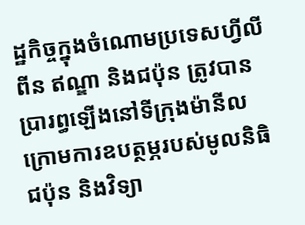ដ្ឋកិច្ចក្នុងចំណោមប្រទេសហ្វីលីពីន ឥណ្ឌា និងជប៉ុន ត្រូវបានប្រារព្ធឡើងនៅទីក្រុងម៉ានីល ក្រោមការឧបត្ថម្ភរបស់មូលនិធិជប៉ុន និងវិទ្យា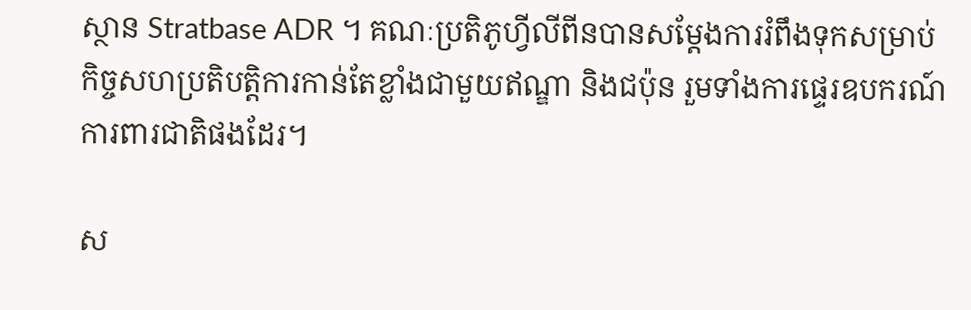ស្ថាន Stratbase ADR ។ គណៈប្រតិភូហ្វីលីពីនបានសម្តែងការរំពឹងទុកសម្រាប់កិច្ចសហប្រតិបត្តិការកាន់តែខ្លាំងជាមួយឥណ្ឌា និងជប៉ុន រួមទាំងការផ្ទេរឧបករណ៍ការពារជាតិផងដែរ។

ស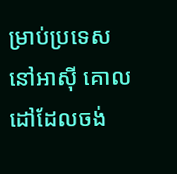ម្រាប់ប្រទេសនៅអាស៊ី គោលដៅដែលចង់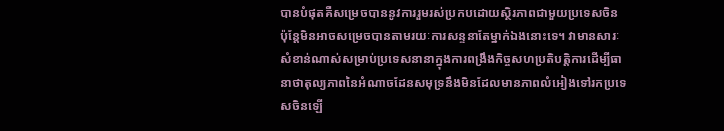បានបំផុតគឺសម្រេចបាននូវការរួមរស់ប្រកបដោយស្ថិរភាពជាមួយប្រទេសចិន ប៉ុន្តែមិនអាចសម្រេចបានតាមរយៈការសន្ទនាតែម្នាក់ឯងនោះទេ។ វាមានសារៈសំខាន់ណាស់សម្រាប់ប្រទេសនានាក្នុងការពង្រឹងកិច្ចសហប្រតិបត្តិការដើម្បីធានាថាតុល្យភាពនៃអំណាចដែនសមុទ្រនឹងមិនដែលមានភាពលំអៀងទៅរកប្រទេសចិនឡើ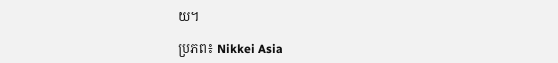យ។

ប្រភព៖ Nikkei Asia